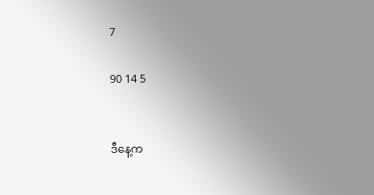7

90 14 5


ဒီနေ့က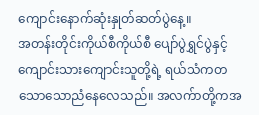ကျောင်းနောက်ဆုံးနှုတ်ဆတ်ပွဲနေ့။
အတန်းတိုင်းကိုယ်စီကိုယ်စီ ပျော်ပွဲရွှင်ပွဲနှင့် ကျောင်းသားကျောင်းသူတို့ရဲ့ ရယ်သံကတသောသောညံနေလေသည်။ အလက်ာတို့ကအ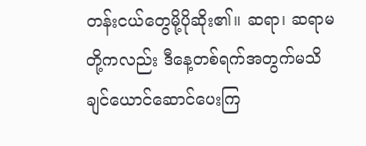တန်းငယ်တွေမို့ပိုဆိုး၏။ ဆရာ၊ ဆရာမတို့ကလည်း ဒီနေ့တစ်ရက်အတွက်မသိချင်ယောင်ဆောင်ပေးကြ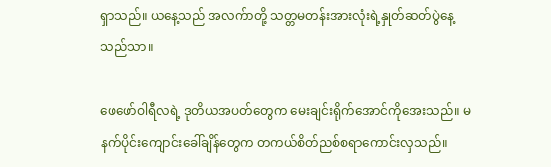ရှာသည်။ ယနေ့သည် အလက်ာတို့ သတ္တမတန်းအားလုံးရဲ့နှုတ်ဆတ်ပွဲနေ့သည်သာ။

ဖေဖော်ဝါရီလရဲ့ ဒုတိယအပတ်တွေက မေးချင်းရိုက်အောင်ကိုအေးသည်။ မနက်ပိုင်းကျောင်းခေါ်ချိန်တွေက တကယ်စိတ်ညစ်စရာကောင်းလှသည်။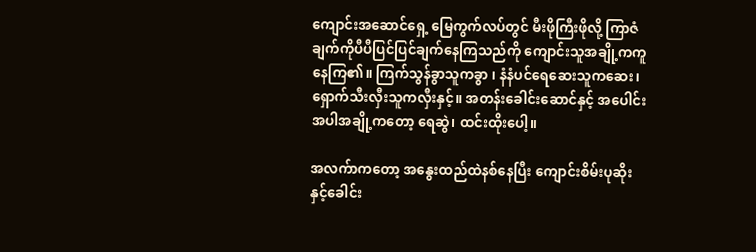ကျောင်းအဆောင်ရှေ့ မြေကွက်လပ်တွင် မီးဖိုကြီးဖိုလို့ ကြာဇံချက်ကိုပီပီပြင်ပြင်ချက်နေကြသည်ကို ကျောင်းသူအချို့ကကူနေကြ၏။ ကြက်သွန်ခွာသူကခွာ ၊ နံနံပင်ရေဆေးသူကဆေး၊ ရှောက်သီးလှီးသူကလှီးနှင့်။ အတန်းခေါင်းဆောင်နှင့် အပေါင်းအပါအချို့ကတော့ ရေဆွဲ၊ ထင်းထိုးပေါ့။

အလက်ာကတော့ အနွေးထည်ထဲနစ်နေပြီး ကျောင်းစိမ်းပုဆိုးနှင့်ခေါင်း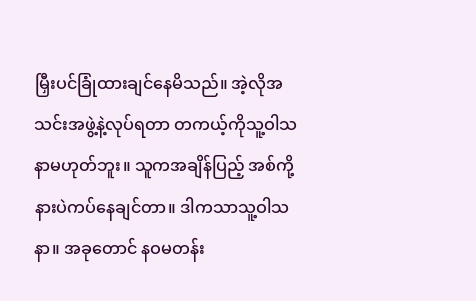မြှီးပင်ခြုံထားချင်နေမိသည်။ အဲ့လိုအသင်းအဖွဲ့နဲ့လုပ်ရတာ တကယ့်ကိုသူ့ဝါသနာမဟုတ်ဘူး။ သူကအချိန်ပြည့် အစ်ကို့နားပဲကပ်နေချင်တာ။ ဒါကသာသူ့ဝါသနာ။ အခုတောင် နဝမတန်း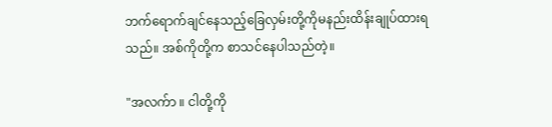ဘက်ရောက်ချင်နေသည့်ခြေလှမ်းတို့ကိုမနည်းထိန်းချုပ်ထားရသည်။ အစ်ကိုတို့က စာသင်နေပါသည်တဲ့။

"အလက်ာ ။ ငါတို့ကို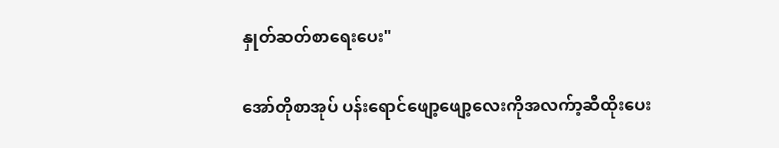နှုတ်ဆတ်စာရေးပေး"

အော်တိုစာအုပ် ပန်းရောင်ဖျော့ဖျော့လေးကိုအလက်ာ့ဆီထိုးပေး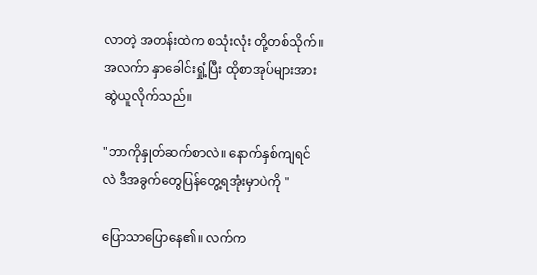လာတဲ့ အတန်းထဲက စသုံးလုံး တို့တစ်သိုက်။ အလက်ာ နှာခေါင်းရှုံ့ပြီး ထိုစာအုပ်များအားဆွဲယူလိုက်သည်။

"ဘာကိုနှုတ်ဆက်စာလဲ။ နောက်နှစ်ကျရင်လဲ ဒီအခွက်တွေပြန်တွေ့ရအုံးမှာပဲကို "

ပြောသာပြောနေ၏။ လက်က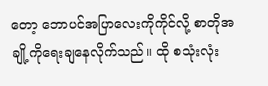တော့ ဘောပင်အပြာလေးကိုကိုင်လို့ စာတိုအချို့ကိုရေးချနေလိုက်သည်။ ထို စသုံးလုံး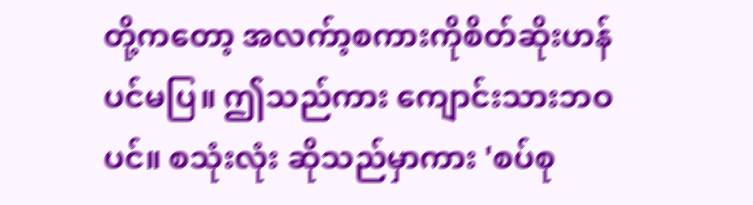တို့ကတော့ အလက်ာ့စကားကိုစိတ်ဆိုးဟန်ပင်မပြ။ ဤသည်ကား ကျောင်းသားဘဝပင်။ စသုံးလုံး ဆိုသည်မှာကား 'စပ်စု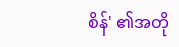စိန်' ၏အတို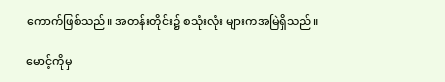ကောက်ဖြစ်သည်။ အတန်းတိုင်း၌ စသုံးလုံး များကအမြဲရှိသည်။

မောင့်ကိုမှ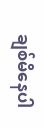ချစ်မိနေပါ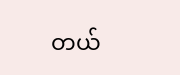တယ်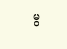မွ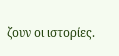ζουν οι ιστορίες.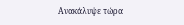Ανακάλυψε τώρα